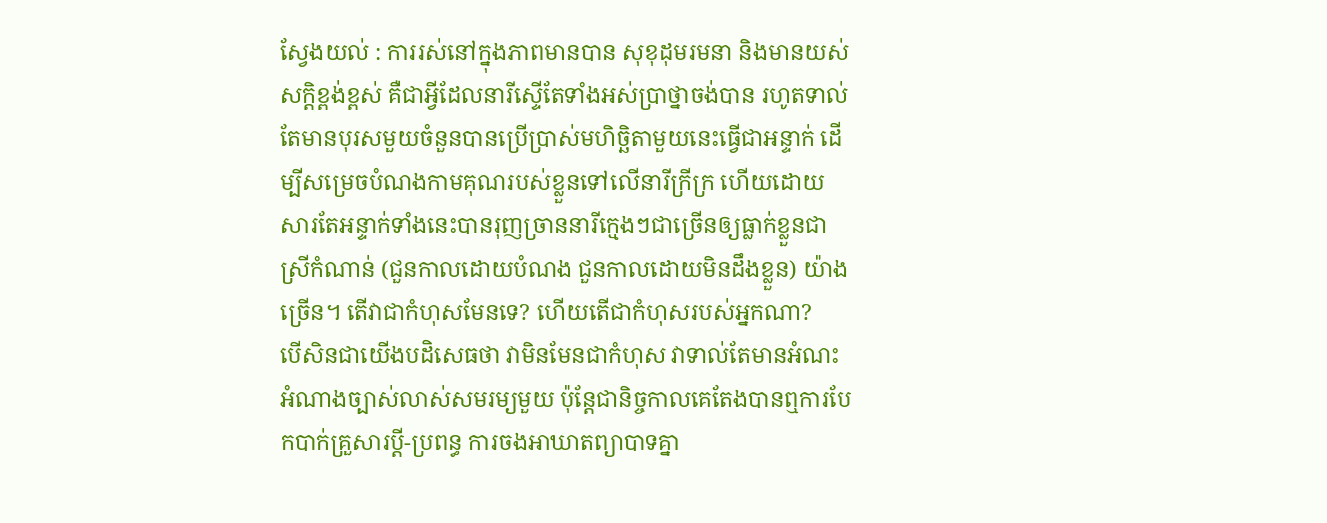ស្វែងយល់ : ការរស់នៅក្នុងភាពមានបាន សុខុដុមរមនា និងមានយស់សក្តិខ្ពង់ខ្ពស់ គឺជាអ្វីដែលនារីស្ទើតែទាំងអស់ប្រាថ្នាចង់បាន រហូតទាល់តែមានបុរសមួយចំនួនបានប្រើប្រាស់មហិច្ឆិតាមួយនេះធ្វើជាអន្ទាក់ ដើម្បីសម្រេចបំណងកាមគុណរបស់ខ្លួនទៅលើនារីក្រីក្រ ហើយដោយសារតែអន្ទាក់ទាំងនេះបានរុញច្រាននារីក្មេងៗជាច្រើនឲ្យធ្លាក់ខ្លួនជាស្រីកំណាន់ (ជួនកាលដោយបំណង ជួនកាលដោយមិនដឹងខ្លួន) យ៉ាងច្រើន។ តើវាជាកំហុសមែនទេ? ហើយតើជាកំហុសរបស់អ្នកណា?
បើសិនជាយើងបដិសេធថា វាមិនមែនជាកំហុស វាទាល់តែមានអំណះអំណាងច្បាស់លាស់សមរម្យមួយ ប៉ុន្តែជានិច្ចកាលគេតែងបានឮការបែកបាក់គ្រួសារប្តី-ប្រពន្ធ ការចងអាឃាតព្យាបាទគ្នា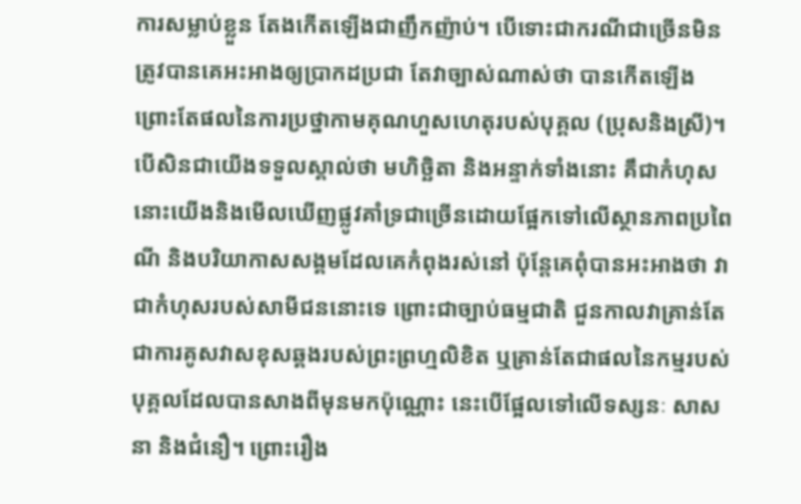ការសម្លាប់ខ្លួន តែងកើតឡើងជាញឹកញ៉ាប់។ បើទោះជាករណីជាច្រើនមិនត្រូវបានគេអះអាងឲ្យប្រាកដប្រជា តែវាច្បាស់ណាស់ថា បានកើតឡើងព្រោះតែផលនៃការប្រថ្នាកាមគុណហួសហេតុរបស់បុគ្គល (ប្រុសនិងស្រី)។
បើសិនជាយើងទទួលស្គាល់ថា មហិច្ឆិតា និងអន្ទាក់ទាំងនោះ គឹជាកំហុស នោះយើងនិងមើលឃើញផ្លូវគាំទ្រជាច្រើនដោយផ្អែកទៅលើស្ថានភាពប្រពៃណី និងបរិយាកាសសង្គមដែលគេកំពុងរស់នៅ ប៉ុន្តែគេពុំបានអះអាងថា វាជាកំហុសរបស់សាមីជននោះទេ ព្រោះជាច្បាប់ធម្មជាតិ ជួនកាលវាគ្រាន់តែជាការគូសវាសខុសឆ្គងរបស់ព្រះព្រហ្មលិខិត ឬគ្រាន់តែជាផលនៃកម្មរបស់បុគ្គលដែលបានសាងពីមុនមកប៉ុណ្ណោះ នេះបើផ្អែលទៅលើទស្សនៈ សាសនា និងជំនឿ។ ព្រោះរឿង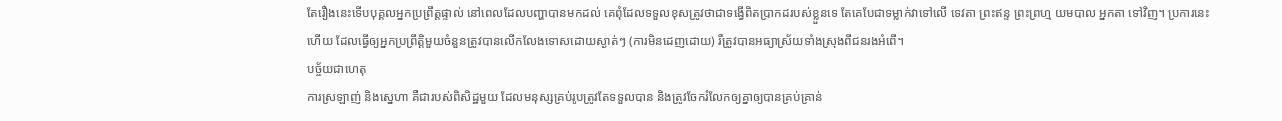តែរឿងនេះទើបបុគ្គលអ្នកប្រព្រឹត្តផ្ទាល់ នៅពេលដែលបញ្ហាបានមកដល់ គេពុំដែលទទួលខុសត្រូវថាជាទង្វើពិតប្រាកដរបស់ខ្លួនទេ តែគេបែជាទម្លាក់វាទៅលើ ទេវតា ព្រះឥន្ទ ព្រះព្រហ្ម យមបាល អ្នកតា ទៅវិញ។ ប្រការនេះហើយ ដែលធ្វើឲ្យអ្នកប្រព្រឹត្តិមួយចំនួនត្រូវបានលើកលែងទោសដោយស្ងាត់ៗ (ការមិនដេញដោយ) រឺត្រូវបានអធ្យាស្រ័យទាំងស្រុងពីជនរងអំពើ។
បច្ច័យជាហេតុ
ការស្រឡាញ់ និងស្នេហា គឺជារបស់ពិសិដ្ឋមួយ ដែលមនុស្សគ្រប់រូបត្រូវតែទទួលបាន និងត្រូវចែករំលែកឲ្យគ្នាឲ្យបានគ្រប់គ្រាន់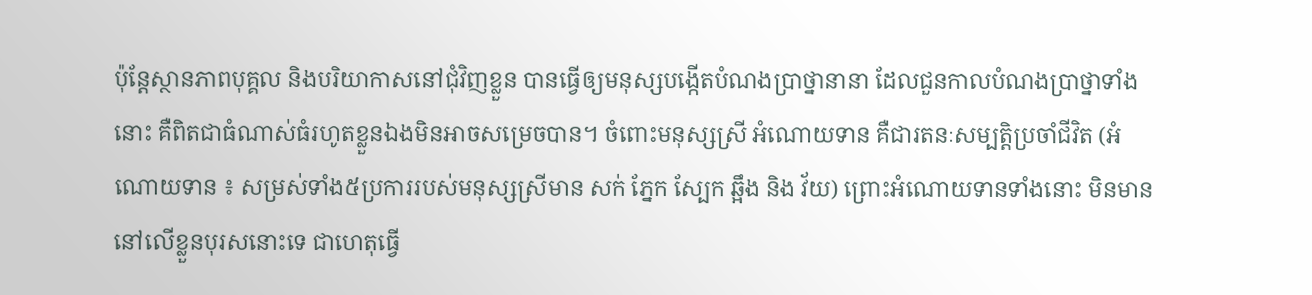ប៉ុន្តែស្ថានភាពបុគ្គល និងបរិយាកាសនៅជុំវិញខ្លួន បានធ្វើឲ្យមនុស្សបង្កើតបំណងប្រាថ្នានានា ដែលជួនកាលបំណងប្រាថ្នាទាំងនោះ គឺពិតជាធំណាស់ធំរហូតខ្លួនឯងមិនអាចសម្រេចបាន។ ចំពោះមនុស្សស្រី អំណោយទាន គឺជារតនៈសម្បត្តិប្រចាំជីវិត (អំណោយទាន ៖ សម្រស់ទាំង៥ប្រការរបស់មនុស្សស្រីមាន សក់ ភ្នែក ស្បែក ឆ្អឹង និង វ័យ) ព្រោះអំណោយទានទាំងនោះ មិនមាននៅលើខ្លួនបុរសនោះទេ ជាហេតុធ្វើ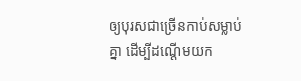ឲ្យបុរសជាច្រើនកាប់សម្លាប់គ្នា ដើម្បីដណ្តើមយក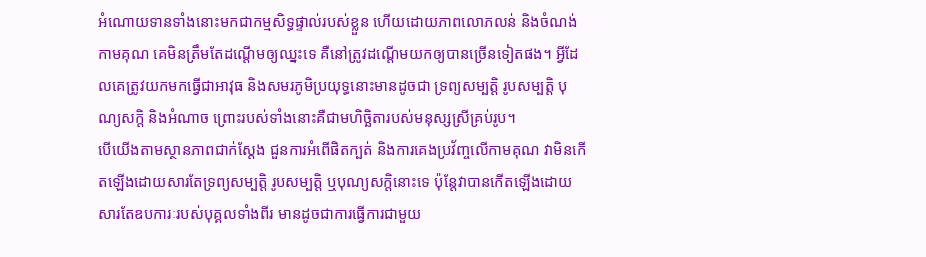អំណោយទានទាំងនោះមកជាកម្មសិទ្ធផ្ទាល់របស់ខ្លួន ហើយដោយភាពលោភលន់ និងចំណង់កាមគុណ គេមិនត្រឹមតែដណ្តើមឲ្យឈ្នះទេ គឺនៅត្រូវដណ្តើមយកឲ្យបានច្រើនទៀតផង។ អ្វីដែលគេត្រូវយកមកធ្វើជាអាវុធ និងសមរភូមិប្រយុទ្ធនោះមានដូចជា ទ្រព្យសម្បត្តិ រូបសម្បត្តិ បុណ្យសក្តិ និងអំណាច ព្រោះរបស់ទាំងនោះគឺជាមហិច្ឆិតារបស់មនុស្សស្រីគ្រប់រូប។
បើយើងតាមស្ថានភាពជាក់ស្តែង ជួនការអំពើផិតក្បត់ និងការគេងប្រវ័ញ្ចលើកាមគុណ វាមិនកើតឡើងដោយសារតែទ្រព្យសម្បត្តិ រូបសម្បត្តិ ឬបុណ្យសក្តិនោះទេ ប៉ុន្តែវាបានកើតឡើងដោយសារតែឧបការៈរបស់បុគ្គលទាំងពីរ មានដូចជាការធ្វើការជាមួយ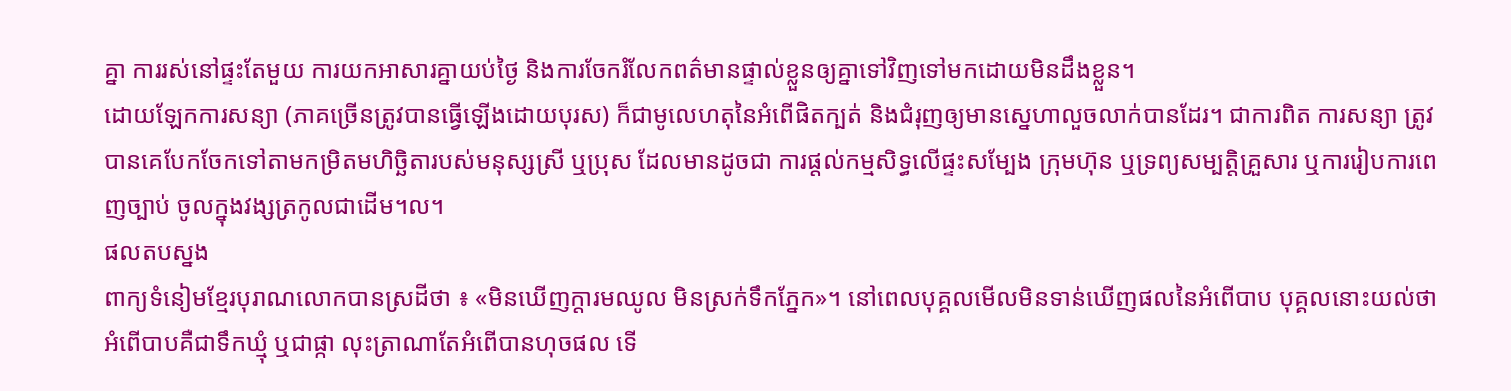គ្នា ការរស់នៅផ្ទះតែមួយ ការយកអាសារគ្នាយប់ថ្ងៃ និងការចែករំលែកពត៌មានផ្ទាល់ខ្លួនឲ្យគ្នាទៅវិញទៅមកដោយមិនដឹងខ្លួន។
ដោយឡែកការសន្យា (ភាគច្រើនត្រូវបានធ្វើឡើងដោយបុរស) ក៏ជាមូលេហតុនៃអំពើផិតក្បត់ និងជំរុញឲ្យមានស្នេហាលួចលាក់បានដែរ។ ជាការពិត ការសន្យា ត្រូវបានគេបែកចែកទៅតាមកម្រិតមហិច្ឆិតារបស់មនុស្សស្រី ឬប្រុស ដែលមានដូចជា ការផ្តល់កម្មសិទ្ធលើផ្ទះសម្បែង ក្រុមហ៊ុន ឬទ្រព្យសម្បត្តិគ្រួសារ ឬការរៀបការពេញច្បាប់ ចូលក្នុងវង្សត្រកូលជាដើម។ល។
ផលតបស្នង
ពាក្យទំនៀមខ្មែរបុរាណលោកបានស្រដីថា ៖ «មិនឃើញក្តារមឈូល មិនស្រក់ទឹកភ្នែក»។ នៅពេលបុគ្គលមើលមិនទាន់ឃើញផលនៃអំពើបាប បុគ្គលនោះយល់ថា អំពើបាបគឺជាទឹកឃ្មុំ ឬជាផ្កា លុះត្រាណាតែអំពើបានហុចផល ទើ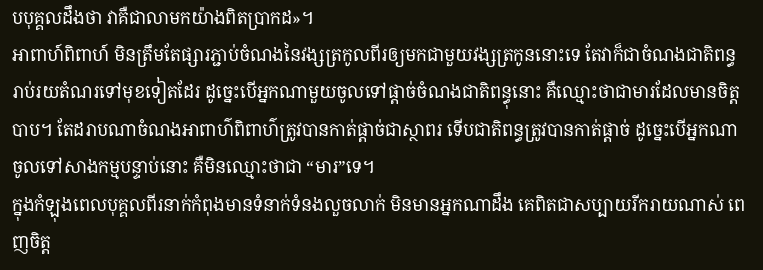បបុគ្គលដឹងថា វាគឺជាលាមកយ៉ាងពិតប្រាកដ»។
អាពាហ៍ពិពាហ៍ មិនត្រឹមតែផ្សារភ្ជាប់ចំណងនៃវង្សត្រកូលពីរឲ្យមកជាមួយវង្សត្រកូននោះទេ តែវាក៏ជាចំណងជាតិពន្ធរាប់រយតំណរទៅមុខទៀតដែរ ដូច្នេះបើអ្នកណាមួយចូលទៅផ្តាច់ចំណងជាតិពន្ធុនោះ គឺឈ្មោះថាជាមារដែលមានចិត្តបាប។ តែដរាបណាចំណងអាពាហ៌ពិពាហ៌ត្រូវបានកាត់ផ្តាច់ជាស្ថាពរ ទើបជាតិពន្ធត្រូវបានកាត់ផ្តាច់ ដូច្នេះបើអ្នកណាចូលទៅសាងកម្មបន្ទាប់នោះ គឺមិនឈ្មោះថាជា “មារ”ទេ។
ក្នុងកំឡុងពេលបុគ្គលពីរនាក់កំពុងមានទំនាក់ទំនងលួចលាក់ មិនមានអ្នកណាដឹង គេពិតជាសប្បាយរីករាយណាស់ ពេញចិត្ត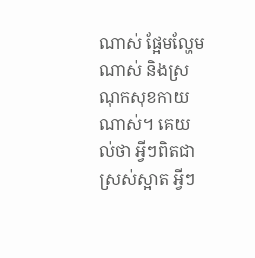ណាស់ ផ្អែមល្ហែមណាស់ និងស្រណុកសុខកាយណាស់។ គេយល់ថា អ្វីៗពិតជាស្រស់ស្អាត អ្វីៗ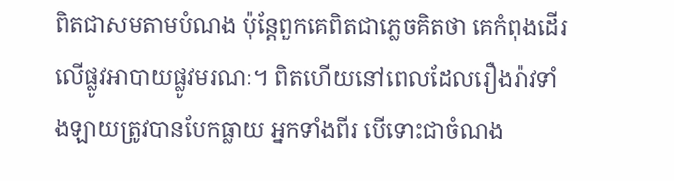ពិតជាសមតាមបំណង ប៉ុន្តែពួកគេពិតជាភ្លេចគិតថា គេកំពុងដើរលើផ្លូវអាបាយផ្លូវមរណៈ។ ពិតហើយនៅពេលដែលរឿងរ៉ាវទាំងឡាយត្រូវបានបែកធ្លាយ អ្នកទាំងពីរ បើទោះជាចំណង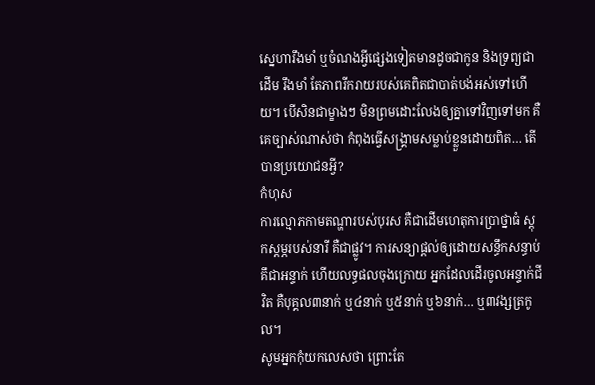ស្នេហារឹងមាំ ឬចំណងអ្វីផ្សេងទៀតមានដូចជាកូន និងទ្រព្យជាដើម រឹងមាំ តែភាពរីករាយរបស់គេពិតជាបាត់បង់អស់ទៅហើយ។ បើសិនជាម្ខាងៗ មិនព្រមដោះលែងឲ្យគ្នាទៅវិញទៅមក គឺគេច្បាស់ណាស់ថា កំពុងធ្វើសង្គ្រាមសម្លាប់ខ្លួនដោយពិត… តើបានប្រយោជនអ្វី?
កំហុស
ការល្មោភកាមតណ្ហារបស់បុរស គឺជាដើមហេតុការប្រាថ្នាធំ ស្តុកស្តម្ភរបស់នារី គឺជាផ្លូវ។ ការសន្យាផ្តល់ឲ្យដោយសន្ធឹកសន្ធាប់ គឹជាអន្ទាក់ ហើយលទ្ធផលចុងក្រោយ អ្នកដែលដើរចូលអន្ទាក់ជីវិត គឺបុគ្គល៣នាក់ ឬ៤នាក់ ឬ៥នាក់ ឬ៦នាក់… ឬ៣វង្សត្រកូល។
សូមអ្នកកុំយកលេសថា ព្រោះតែ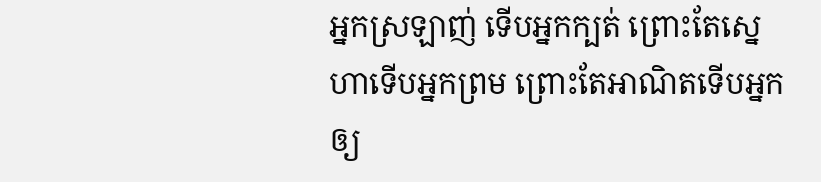អ្នកស្រឡាញ់ ទើបអ្នកក្បត់ ព្រោះតែស្នេហាទើបអ្នកព្រម ព្រោះតែអាណិតទើបអ្នកឲ្យ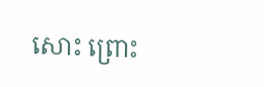សោះ ព្រោះ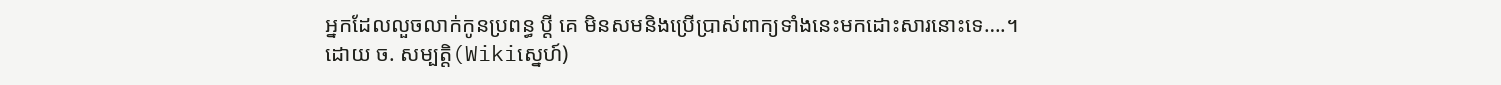អ្នកដែលលួចលាក់កូនប្រពន្ធ ប្តី គេ មិនសមនិងប្រើប្រាស់ពាក្យទាំងនេះមកដោះសារនោះទេ….។
ដោយ ច. សម្បត្តិ(Wikiស្នេហ៍)